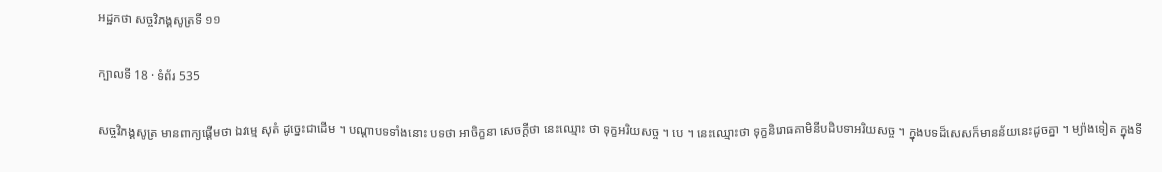អដ្ឋកថា សច្ចវិភង្គសូត្រទី ១១

ក្បាលទី 18 · ទំព័រ 535

សច្ចវិភង្គសូត្រ មានពាក្យផ្តើមថា ឯវម្មេ សុតំ ដូច្នេះជាដើម ។ បណ្តាបទទាំងនោះ បទថា អាចិក្ខនា សេចក្តីថា នេះឈ្មោះ ថា ទុក្ខអរិយសច្ច ។ បេ ។ នេះឈ្មោះថា ទុក្ខនិរោធគាមិនីបដិបទាអរិយសច្ច ។ ក្នុងបទដ៏សេសក៏មានន័យនេះដូចគ្នា ។ ម្យ៉ាងទៀត ក្នុងទី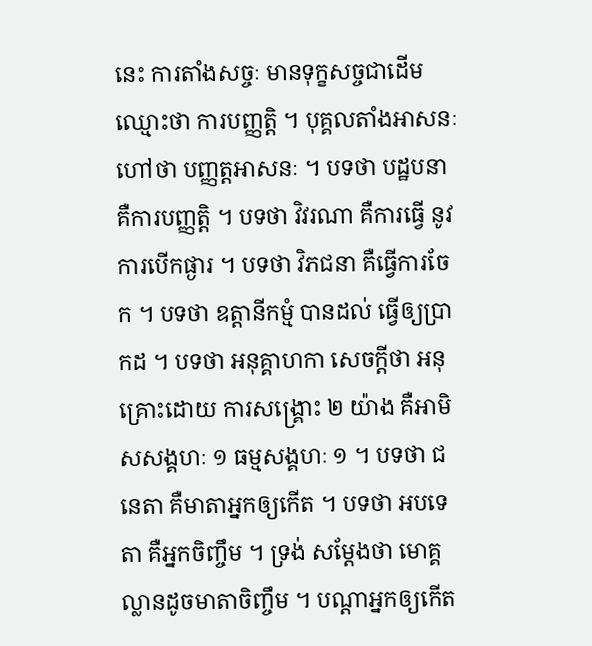នេះ ការតាំងសច្ចៈ មានទុក្ខសច្ចជាដើម ឈ្មោះថា ការបញ្ញត្តិ ។ បុគ្គលតាំងអាសនៈ ហៅថា បញ្ញត្តអាសនៈ ។ បទថា បដ្ឋបនា គឺការបញ្ញត្តិ ។ បទថា វិវរណា គឺការធ្វើ នូវការបើកផ្ងារ ។ បទថា វិភជនា គឺធ្វើការចែក ។ បទថា ឧត្តានីកម្មំ បានដល់ ធ្វើឲ្យប្រាកដ ។ បទថា អនុគ្គាហកា សេចក្តីថា អនុគ្រោះដោយ ការសង្គ្រោះ ២ យ៉ាង គឺអាមិសសង្គហៈ ១ ធម្មសង្គហៈ ១ ។ បទថា ជនេតា គឺមាតាអ្នកឲ្យកើត ។ បទថា អបទេតា គឺអ្នកចិញ្ចឹម ។ ទ្រង់ សម្តែងថា មោគ្គល្លានដូចមាតាចិញ្ចឹម ។ បណ្តាអ្នកឲ្យកើត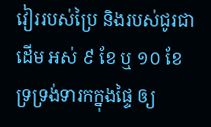វៀររបស់ប្រៃ និងរបស់ជូរជាដើម អស់ ៩ ខែ ឬ ១០ ខែ ទ្រទ្រង់ទារកក្នុងផ្ទៃ ឲ្យ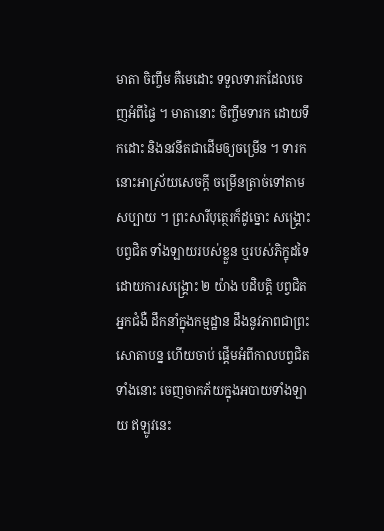មាតា ចិញ្ចឹម គឺមេដោះ ទទួលទារកដែលចេញអំពីផ្ទៃ ។ មាតានោះ ចិញ្ចឹមទារក ដោយទឹកដោះ និងនវនីតជាដើមឲ្យចម្រើន ។ ទារកនោះអាស្រ័យសេចក្តី ចម្រើនត្រាច់ទៅតាមសប្បាយ ។ ព្រះសារីបុត្ថេរក៏ដូច្នោះ សង្គ្រោះបព្វជិត ទាំងឡាយរបស់ខ្លួន ឬរបស់ភិក្ខុដទៃ ដោយការសង្គ្រោះ ២ យ៉ាង បដិបត្តិ បព្វជិតអ្នកជំងឺ ដឹកនាំក្នុងកម្មដ្ឋាន ដឹងនូវភាពជាព្រះសោតាបន្ន ហើយចាប់ ផ្តើមអំពីកាលបព្វជិតទាំងនោះ ចេញចាកភ័យក្នុងអបាយទាំងឡាយ ឥឡូវនេះ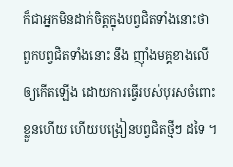ក៏ជាអ្នកមិនដាក់ចិត្តក្នុងបព្វជិតទាំងនោះថា ពួកបព្វជិតទាំងនោះ នឹង ញ៉ាំងមគ្គខាងលើឲ្យកើតឡើង ដោយការធ្វើរបស់បុរសចំពោះខ្លួនហើយ ហើយបង្រៀនបព្វជិតថ្មីៗ ដទៃ ។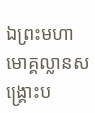ឯព្រះមហាមោគ្គល្លានសង្គ្រោះប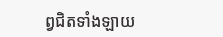ព្វជិតទាំងឡាយ